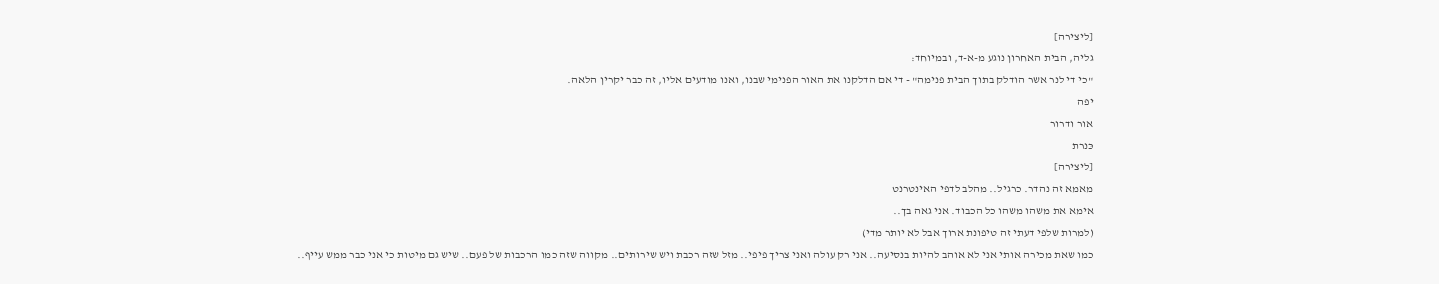[ליצירה]
גליה, הבית האחרון נוגע מ-א-ד, ובמיוחד:
"כי די לנר אשר הודלק בתוך הבית פנימה" - די אם הדלקנו את האור הפנימי שבנו, ואנו מודעים אליו, זה כבר יקרין הלאה.
יפה
אור ודרור
כּנרת
[ליצירה]
מאמא זה נהדר. כרגיל.. מהלב לדפי האינטרנט
אימא את משהו משהו כל הכבוד. אני גאה בך..
(למרות שלפי דעתי זה טיפונת ארוך אבל לא יותר מדי)
כמו שאת מכירה אותי אני לא אוהב להיות בנסיעה.. אני רק עולה ואני צריך פיפי.. מזל שזה רכבת ויש שירותים.. מקווה שזה כמו הרכבות של פעם.. שיש גם מיטות כי אני כבר ממש עייף..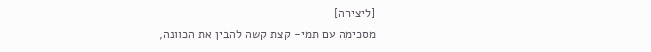[ליצירה]
מסכימה עם תמי- קצת קשה להבין את הכוונה,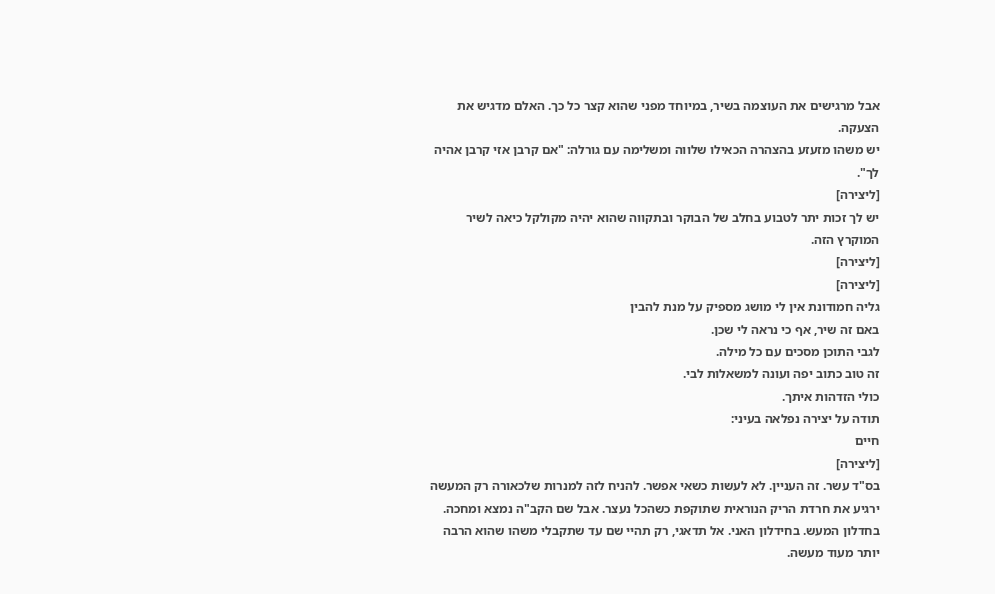אבל מרגישים את העוצמה בשיר, במיוחד מפני שהוא קצר כל כך. האלם מדגיש את הצעקה.
יש משהו מזעזע בהצהרה הכאילו שלווה ומשלימה עם גורלה: "אם קרבן אזי קרבן אהיה לך".
[ליצירה]
יש לך זכות יתר לטבוע בחלב של הבוקר ובתקווה שהוא יהיה מקולקל כיאה לשיר המוקרץ הזה.
[ליצירה]
[ליצירה]
גליה חמודונת אין לי מושג מספיק על מנת להבין
באם זה שיר, אף כי נראה לי שכן.
לגבי התוכן מסכים עם כל מילה.
זה טוב כתוב יפה ועונה למשאלות לבי.
כולי הזדהות איתך.
תודה על יצירה נפלאה בעיני:
חיים
[ליצירה]
בס"ד עשר. זה העניין. לא לעשות כשאי אפשר. להניח לזה למנרות שלכאורה רק המעשה ירגיע את חרדת הריק הנוראית שתוקפת כשהכל נעצר. אבל שם הקב"ה נמצא ומחכה. בחדלון המעש. בחידלון האני. אל תדאגי, רק תהיי שם עד שתקבלי משהו שהוא הרבה יותר מעוד מעשה.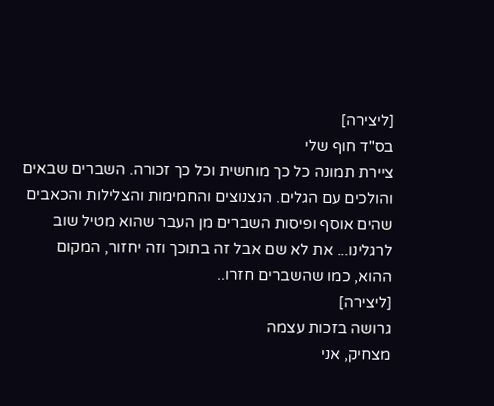[ליצירה]
בס"ד חוף שלי
ציירת תמונה כל כך מוחשית וכל כך זכורה. השברים שבאים והולכים עם הגלים. הנצנוצים והחמימות והצלילות והכאבים שהים אוסף ופיסות השברים מן העבר שהוא מטיל שוב לרגלינו... את לא שם אבל זה בתוכך וזה יחזור, המקום ההוא, כמו שהשברים חזרו..
[ליצירה]
גרושה בזכות עצמה
מצחיק, אני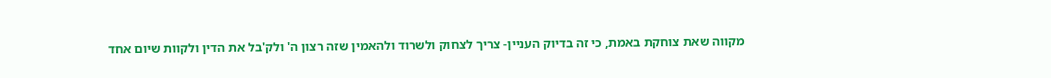מקווה שאת צוחקת באמת, כי זה בדיוק העניין- צריך לצחוק ולשרוד ולהאמין שזה רצון ה' ולק'בל את הדין ולקוות שיום אחד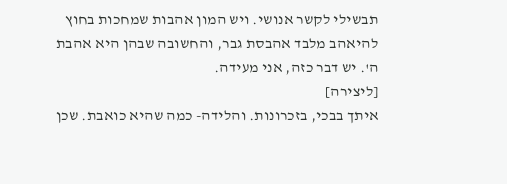תבשילי לקשר אנושי. ויש המון אהבות שמחכות בחוץ להיאהב מלבד אהבסת גבר, והחשובה שבהן היא אהבת ה'. יש דבר כזה, אני מעידה.
[ליצירה]
איתך בבכי, בזכרונות. והלידה- כמה שהיא כואבת. שכן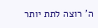ה' רוצה לתת יותר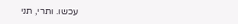עכשו. ותרי, תני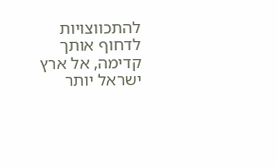להתכווצויות לדחוף אותך קדימה, אל ארץ ישראל יותר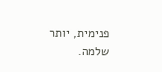פנימית, יותר שלמה.